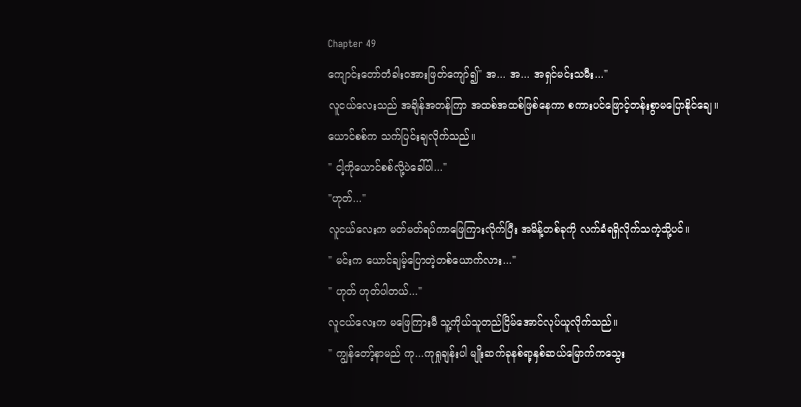Chapter 49
ကျောင်းတော်တံခါးဝအားဖြတ်ကျော်၍" အ... အ... အရှင်မင်းသမီး..."
လူငယ်လေးသည် အချိန်အတန်ကြာ အထစ်အထစ်ဖြစ်နေကာ စကားပင်ဖြောင့်တန်းစွာမပြောနိုင်ချေ။
ယောင်စစ်က သက်ပြင်းချလိုက်သည်။
" ငါ့ကိုယောင်စစ်လို့ပဲခေါ်ပါ..."
"ဟုတ်..."
လူငယ်လေးက မတ်မတ်ရပ်ကာဖြေကြားလိုက်ပြီး အမိန့်တစ်ခုကို လက်ခံရရှိလိုက်သကဲ့သို့ပင်။
" မင်းက ယောင်ချမ့်ပြောတဲ့တစ်ယောက်လား..."
" ဟုတ် ဟုတ်ပါတယ်..."
လူငယ်လေးက မဖြေကြားမီ သူ့ကိုယ်သူတည်ငြိမ်အောင်လုပ်ယူလိုက်သည်။
" ကျွန်တော့်နာမည် ကု...ကုရှုချန်းပါ မျိုးဆက်ခုနစ်ရာ့နှစ်ဆယ်မြောက်ကသွေး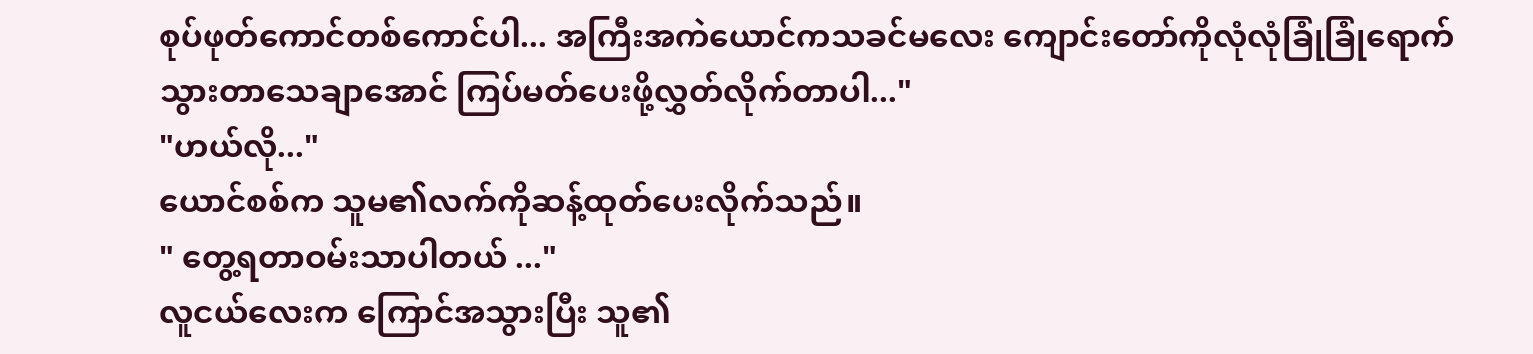စုပ်ဖုတ်ကောင်တစ်ကောင်ပါ... အကြီးအကဲယောင်ကသခင်မလေး ကျောင်းတော်ကိုလုံလုံခြုံခြုံရောက်သွားတာသေချာအောင် ကြပ်မတ်ပေးဖို့လွှတ်လိုက်တာပါ..."
"ဟယ်လို..."
ယောင်စစ်က သူမ၏လက်ကိုဆန့်ထုတ်ပေးလိုက်သည်။
" တွေ့ရတာဝမ်းသာပါတယ် ..."
လူငယ်လေးက ကြောင်အသွားပြီး သူ၏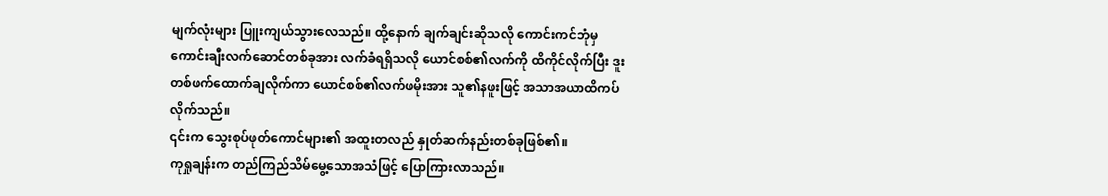မျက်လုံးများ ပြူးကျယ်သွားလေသည်။ ထို့နောက် ချက်ချင်းဆိုသလို ကောင်းကင်ဘုံမှ ကောင်းချီးလက်ဆောင်တစ်ခုအား လက်ခံရရှိသလို ယောင်စစ်၏လက်ကို ထိကိုင်လိုက်ပြီး ဒူးတစ်ဖက်ထောက်ချလိုက်ကာ ယောင်စစ်၏လက်ဖမိုးအား သူ၏နဖူးဖြင့် အသာအယာထိကပ်လိုက်သည်။
၎င်းက သွေးစုပ်ဖုတ်ကောင်များ၏ အထူးတလည် နှုတ်ဆက်နည်းတစ်ခုဖြစ်၏။
ကုရှုချန်းက တည်ကြည်သိမ်မွေ့သောအသံဖြင့် ပြောကြားလာသည်။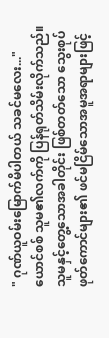" ဂုဏ်ယူဝမ်းမြောက်မိပါတယ် သခင်မလေး..."
ယောင်စစ် သူမ၏လက်ကို ပြန်ရုတ်သိမ်းလိုက်သည်။ သူမနှင့်တွေ့သောအခါတိုင်း ဖြစ်တတ်သော သွေးစုပ်ဖုတ်ကောင်များ၏ ဖင်မငြိမ်သောအမူအရာများဖြင့်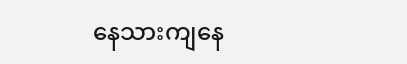နေသားကျနေ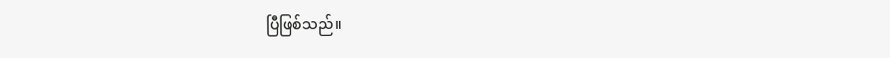ပြီဖြစ်သည်။